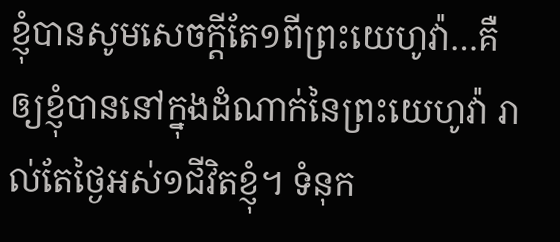ខ្ញុំបានសូមសេចក្តីតែ១ពីព្រះយេហូវ៉ា…គឺឲ្យខ្ញុំបាននៅក្នុងដំណាក់នៃព្រះយេហូវ៉ា រាល់តែថ្ងៃអស់១ជីវិតខ្ញុំ។ ទំនុក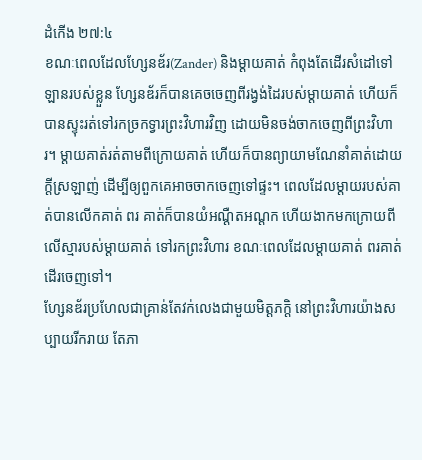ដំកើង ២៧:៤
ខណៈពេលដែលហ្សែនឌ័រ(Zander) និងម្តាយគាត់ កំពុងតែដើរសំដៅទៅឡានរបស់ខ្លួន ហ្សែនឌ័រក៏បានគេចចេញពីរង្វង់ដៃរបស់ម្តាយគាត់ ហើយក៏បានស្ទុះរត់ទៅរកច្រកទ្វារព្រះវិហារវិញ ដោយមិនចង់ចាកចេញពីព្រះវិហារ។ ម្តាយគាត់រត់តាមពីក្រោយគាត់ ហើយក៏បានព្យាយាមណែនាំគាត់ដោយក្តីស្រឡាញ់ ដើម្បីឲ្យពួកគេអាចចាកចេញទៅផ្ទះ។ ពេលដែលម្តាយរបស់គាត់បានលើកគាត់ ពរ គាត់ក៏បានយំអណ្ដឺតអណ្ដក ហើយងាកមកក្រោយពីលើស្មារបស់ម្តាយគាត់ ទៅរកព្រះវិហារ ខណៈពេលដែលម្តាយគាត់ ពរគាត់ដើរចេញទៅ។
ហ្សែនឌ័រប្រហែលជាគ្រាន់តែវក់លេងជាមួយមិត្តភក្តិ នៅព្រះវិហារយ៉ាងសប្បាយរីករាយ តែភា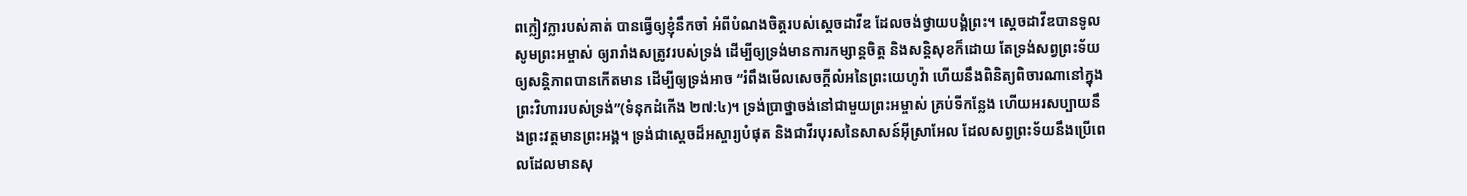ពក្លៀវក្លារបស់គាត់ បានធ្វើឲ្យខ្ញុំនឹកចាំ អំពីបំណងចិត្តរបស់ស្តេចដាវីឌ ដែលចង់ថ្វាយបង្គំព្រះ។ ស្តេចដាវីឌបានទូលសូមព្រះអម្ចាស់ ឲ្យរារាំងសត្រូវរបស់ទ្រង់ ដើម្បីឲ្យទ្រង់មានការកម្សាន្តចិត្ត និងសន្តិសុខក៏ដោយ តែទ្រង់សព្វព្រះទ័យឲ្យសន្តិភាពបានកើតមាន ដើម្បីឲ្យទ្រង់អាច “រំពឹងមើលសេចក្តីលំអនៃព្រះយេហូវ៉ា ហើយនឹងពិនិត្យពិចារណានៅក្នុងព្រះវិហាររបស់ទ្រង់”(ទំនុកដំកើង ២៧:៤)។ ទ្រង់ប្រាថ្នាចង់នៅជាមួយព្រះអម្ចាស់ គ្រប់ទីកន្លែង ហើយអរសប្បាយនឹងព្រះវត្តមានព្រះអង្គ។ ទ្រង់ជាស្តេចដ៏អស្ចារ្យបំផុត និងជាវីរបុរសនៃសាសន៍អ៊ីស្រាអែល ដែលសព្វព្រះទ័យនឹងប្រើពេលដែលមានសុ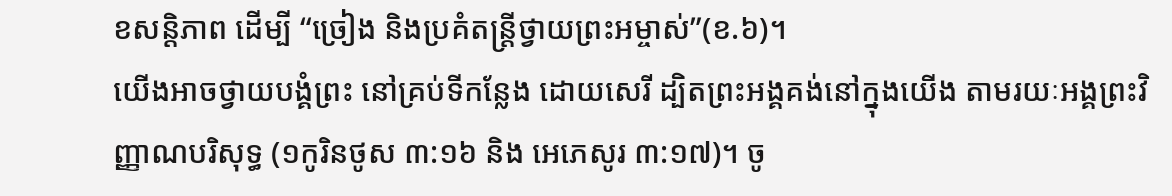ខសន្តិភាព ដើម្បី “ច្រៀង និងប្រគំតន្រ្តីថ្វាយព្រះអម្ចាស់”(ខ.៦)។
យើងអាចថ្វាយបង្គំព្រះ នៅគ្រប់ទីកន្លែង ដោយសេរី ដ្បិតព្រះអង្គគង់នៅក្នុងយើង តាមរយៈអង្គព្រះវិញ្ញាណបរិសុទ្ធ (១កូរិនថូស ៣:១៦ និង អេភេសូរ ៣:១៧)។ ចូ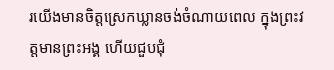រយើងមានចិត្តស្រេកឃ្លានចង់ចំណាយពេល ក្នុងព្រះវត្តមានព្រះអង្គ ហើយជួបជុំ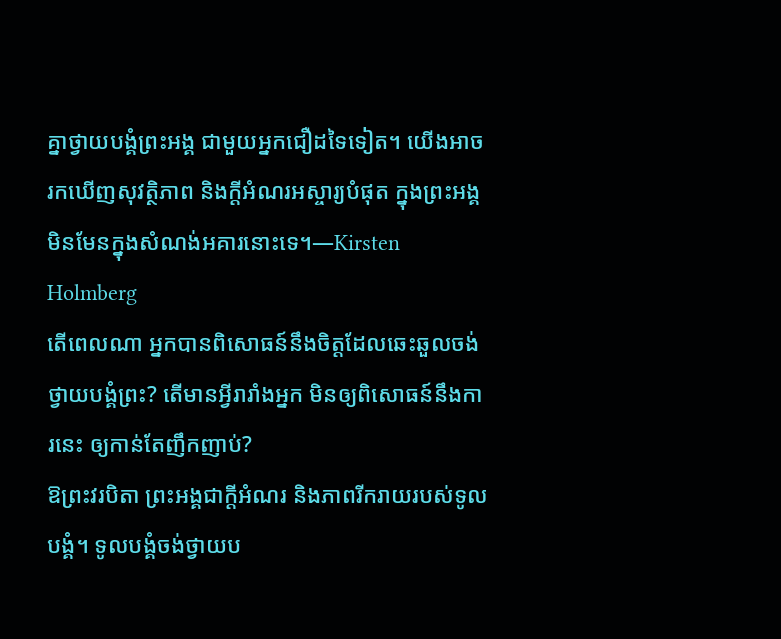គ្នាថ្វាយបង្គំព្រះអង្គ ជាមួយអ្នកជឿដទៃទៀត។ យើងអាចរកឃើញសុវត្ថិភាព និងក្តីអំណរអស្ចារ្យបំផុត ក្នុងព្រះអង្គមិនមែនក្នុងសំណង់អគារនោះទេ។—Kirsten Holmberg
តើពេលណា អ្នកបានពិសោធន៍នឹងចិត្តដែលឆេះឆួលចង់ថ្វាយបង្គំព្រះ? តើមានអ្វីរារាំងអ្នក មិនឲ្យពិសោធន៍នឹងការនេះ ឲ្យកាន់តែញឹកញាប់?
ឱព្រះវរបិតា ព្រះអង្គជាក្តីអំណរ និងភាពរីករាយរបស់ទូលបង្គំ។ ទូលបង្គំចង់ថ្វាយប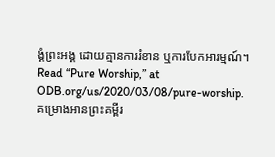ង្គំព្រះអង្គ ដោយគ្មានការរំខាន ឬការបែកអារម្មណ៍។
Read “Pure Worship,” at ODB.org/us/2020/03/08/pure-worship.
គម្រោងអានព្រះគម្ពីរ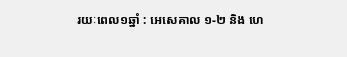រយៈពេល១ឆ្នាំ : អេសេគាល ១-២ និង ហេ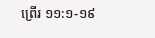ព្រើរ ១១:១-១៩